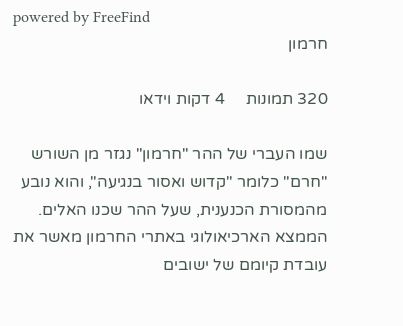powered by FreeFind
חרמון

320 תמונות     4 דקות וידאו

שמו העברי של ההר "חרמון" נגזר מן השורש "חרם" כלומר "קדוש ואסור בנגיעה", והוא נובע מהמסורת הכנענית, שעל ההר שכנו האלים.
הממצא הארכיאולוגי באתרי החרמון מאשר את עובדת קיומם של ישובים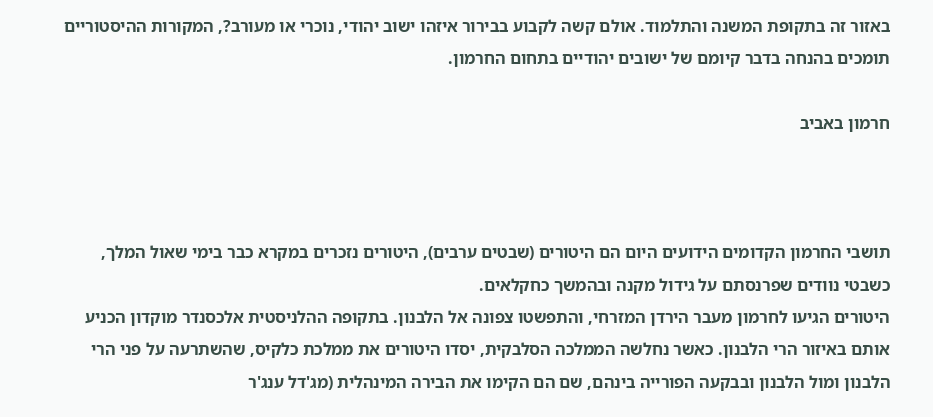באזור זה בתקופת המשנה והתלמוד. אולם קשה לקבוע בבירור איזהו ישוב יהודי, נוכרי או מעורב?, המקורות ההיסטוריים תומכים בהנחה בדבר קיומם של ישובים יהודיים בתחום החרמון.

חרמון באביב



תושבי החרמון הקדומים הידועים היום הם היטורים (שבטים ערבים), היטורים נזכרים במקרא כבר בימי שאול המלך, כשבטי נוודים שפרנסתם על גידול מקנה ובהמשך כחקלאים.
היטורים הגיעו לחרמון מעבר הירדן המזרחי, והתפשטו צפונה אל הלבנון. בתקופה ההלניסטית אלכסנדר מוקדון הכניע אותם באיזור הרי הלבנון. כאשר נחלשה הממלכה הסלבקית, יסדו היטורים את ממלכת כלקיס, שהשתרעה על פני הרי הלבנון ומול הלבנון ובבקעה הפורייה בינהם, שם הם הקימו את הבירה המינהלית (מג'דל ענג'ר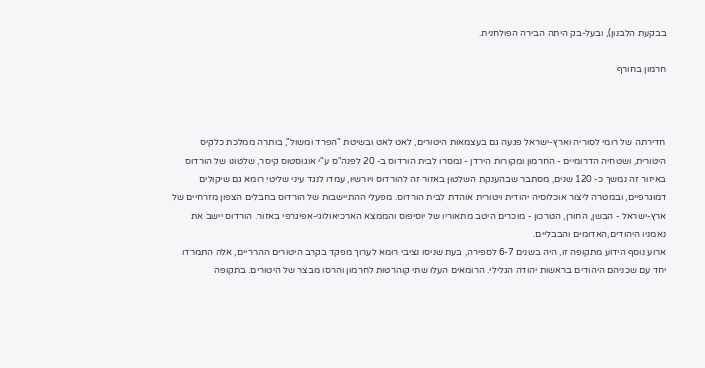בבקעת הלבנון), ובעל-בק היתה הבירה הפולחנית.

חרמון בחורף



חדירתה של רומי לסוריה וארץ-ישראל פגעה גם בעצמאות היטורים, לאט לאט ובשיטת "הפרד ומשול", בותרה ממלכת כלקיס היטורית, ושטחיה הדרומיים - החרמון ומקורות הירדן - נמסרו לבית הורדוס ב- 20 לפנה"ס ע"י אוגוסטוס קיסר, שלטונו של הורדוס באיזור זה נמשך כ- 120 שנים, מסתבר שבהענקת השלטון באזור זה להורדוס ויורשיו, עמדו לנגד עיני שליטי רומא גם שיקולים דמוגרפיים, ובמטרה ליצור אוכלוסיה יהודית ויטורית אוהדת לבית הורדוס. מפעלי ההתיישבות של הורדוס בחבלים הצפון מזרחיים של ארץ-ישראל - הבשן, החורן, הטרכון - מוכרים היטב מתאוריו של יוסיפוס והממצא הארכיאולוגי-אפיגרפי באזור. הורדוס יישב את נאמניו היהודים,האדומים והבבליים.
ארוע נוסף הידוע מתקופה זו, היה בשנים 6-7 לספירה, בעת שניסו נציבי רומא לערוך מפקד בקרב היטורים ההרריים, אלה התמרדו יחד עם שכניהם היהודים בראשות יהודה הגלילי. הרומאים העלו שתי קוהרטות לחרמון והרסו מבצר של היטורים. בתקופה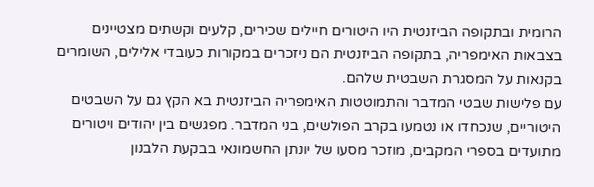הרומית ובתקופה הביזנטית היו היטורים חיילים שכירים, קלעים וקשתים מצטיינים בצבאות האימפריה, בתקופה הביזנטית הם ניזכרים במקורות כעובדי אלילים, השומרים בקנאות על המסגרת השבטית שלהם.
עם פלישות שבטי המדבר והתמוטטות האימפריה הביזנטית בא הקץ גם על השבטים היטוריים, שנכחדו או נטמעו בקרב הפולשים, בני המדבר. מפגשים בין יהודים ויטורים מתועדים בספרי המקבים, מוזכר מסעו של יונתן החשמונאי בבקעת הלבנון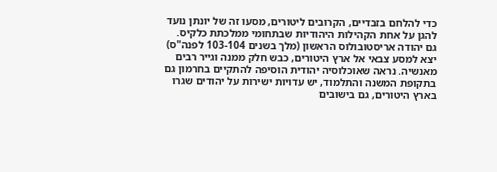כדי להלחם בזבדיים, הקרובים ליטורים, מסעו זה של יונתן נועד להגן על אחת הקהילות היהודיות שבתחומי ממלכתת כלקיס.
גם יהודה אריסטובולוס הראשון (מלך בשנים 103-104 לפנה"ס) יצא למסע צבאי אל ארץ היטורים, כבש חלק ממנה וגייר רבים מאנשיה. נראה שאוכלוסיה יהודית הוסיפה להתקיים בחרמון גם בתקופת המשנה והתלמוד, יש עדויות ישירות על יהודים שגרו בארץ היטורים, גם בישובים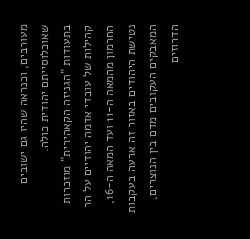מעורבים, וכנראה שהיו גם ישובים שאוכלוסייתם יהודית כולה.
בתעודות "הגניזה הקאהירית" מוזכרות קהילות של עובדי אדמה יהודיים על הר החרמון מהמאה ה-11 ועד המאה ה-16, נטישת היהודים באזור זה ארעה בעקבות המאבקים העקובים מדם בין הנוצרים, הדרוזים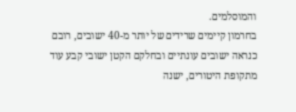והמוסלמים.
בחרמון קיימים שרידים של יותר מ-40 ישובים, רובם כנראה ישובים עונתיים ובחלקם הקטן ישובי קבע עוד מתקופת היטורים, ישנה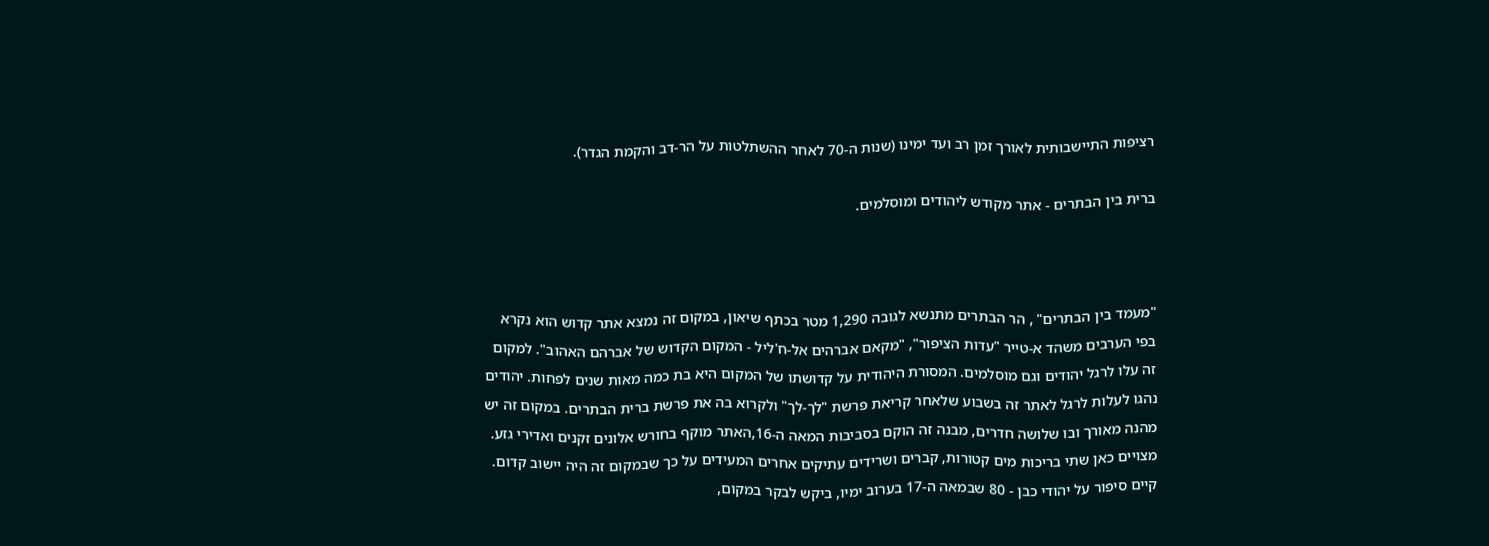רציפות התיישבותית לאורך זמן רב ועד ימינו (שנות ה-70 לאחר ההשתלטות על הר-דב והקמת הגדר).

ברית בין הבתרים - אתר מקודש ליהודים ומוסלמים.



"מעמד בין הבתרים" , הר הבתרים מתנשא לגובה 1,290 מטר בכתף שיאון, במקום זה נמצא אתר קדוש הוא נקרא בפי הערבים משהד א-טייר "עדות הציפור", "מקאם אברהים אל-ח'ליל - המקום הקדוש של אברהם האהוב". למקום זה עלו לרגל יהודים וגם מוסלמים. המסורת היהודית על קדושתו של המקום היא בת כמה מאות שנים לפחות. יהודים נהגו לעלות לרגל לאתר זה בשבוע שלאחר קריאת פרשת "לך-לך" ולקרוא בה את פרשת ברית הבתרים. במקום זה יש מהנה מאורך ובו שלושה חדרים, מבנה זה הוקם בסביבות המאה ה-16,האתר מוקף בחורש אלונים זקנים ואדירי גזע.
מצויים כאן שתי בריכות מים קטורות, קברים ושרידים עתיקים אחרים המעידים על כך שבמקום זה היה יישוב קדום.
קיים סיפור על יהודי כבן - 80 שבמאה ה-17 בערוב ימיו, ביקש לבקר במקום,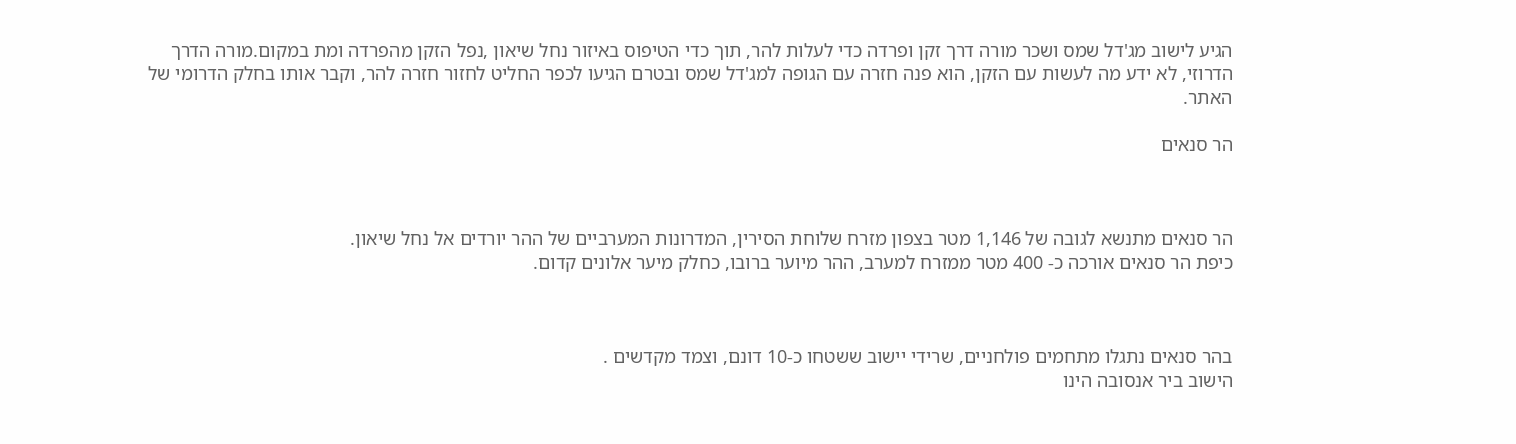הגיע לישוב מג'דל שמס ושכר מורה דרך זקן ופרדה כדי לעלות להר, תוך כדי הטיפוס באיזור נחל שיאון ,נפל הזקן מהפרדה ומת במקום.מורה הדרך הדרוזי, לא ידע מה לעשות עם הזקן, הוא פנה חזרה עם הגופה למג'דל שמס ובטרם הגיעו לכפר החליט לחזור חזרה להר, וקבר אותו בחלק הדרומי של האתר.

הר סנאים



הר סנאים מתנשא לגובה של 1,146 מטר בצפון מזרח שלוחת הסירין, המדרונות המערביים של ההר יורדים אל נחל שיאון.
כיפת הר סנאים אורכה כ- 400 מטר ממזרח למערב, ההר מיוער ברובו, כחלק מיער אלונים קדום.



בהר סנאים נתגלו מתחמים פולחניים, שרידי יישוב ששטחו כ-10 דונם, וצמד מקדשים .
הישוב ביר אנסובה הינו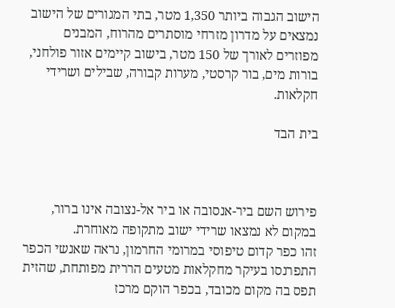הישוב הגבוה ביותר 1,350 מטר, בתי המגורים של הישוב נמצאים על מדרון מזרחי מוסתרים מהרוח, המבנים מפוזרים לאורך של 150 מטר, בישוב קיימים אזור פולחני, בורות מים, בור קרסטי, מערות קבורה, שבילים ושרידי חקלאות.

בית הבד



פירוש השם ביר-אנסובה או ביר אל-נצובה אינו ברור, במקום לא נמצאו שרידי ישוב מתקופה מאוחרת.
זהו כפר קדום טיפוסי במרומי החרמון, נראה שאנשי הכפר התפרנסו בעיקר מחקלאות מטעים הררית מפותחת, שהזית תפס בה מקום מכובד, בכפר הוקם מרכז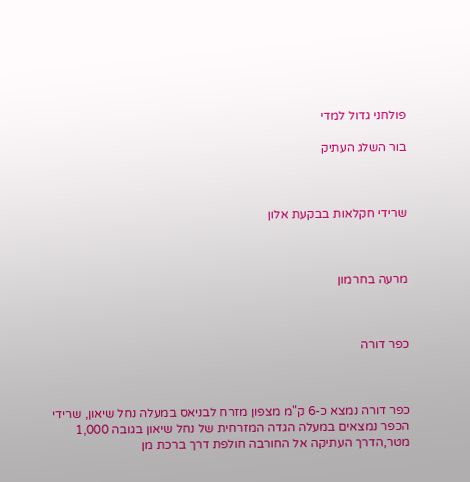פולחני גדול למדי

בור השלג העתיק



שרידי חקלאות בבקעת אלון



מרעה בחרמון



כפר דורה



כפר דורה נמצא כ-6 ק"מ מצפון מזרח לבניאס במעלה נחל שיאון, שרידי הכפר נמצאים במעלה הגדה המזרחית של נחל שיאון בגובה 1,000 מטר,הדרך העתיקה אל החורבה חולפת דרך ברכת מן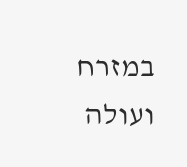במזרח ועולה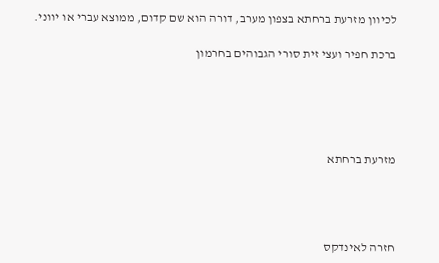לכיוון מזרעת ברחתא בצפון מערב, דורה הוא שם קדום, ממוצא עברי או יווני.

ברכת חפיר ועצי זית סורי הגבוהים בחרמון





מזרעת ברחתא




חזרה לאינדקס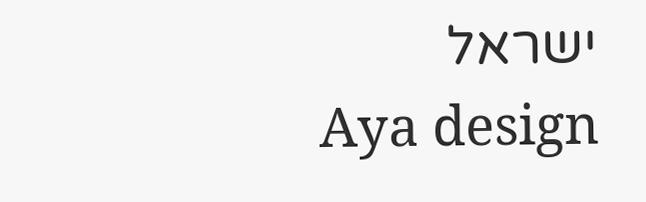ישראל
Aya design